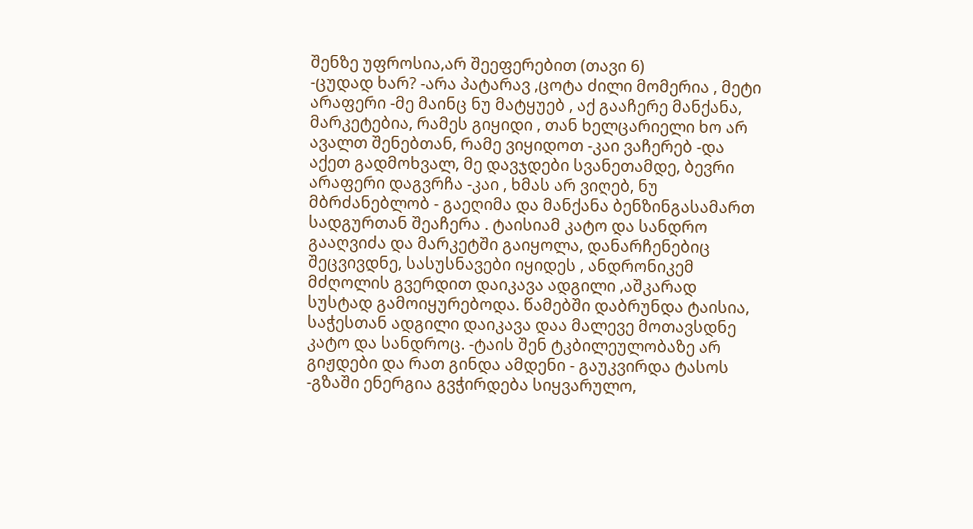შენზე უფროსია,არ შეეფერებით (თავი 6)
-ცუდად ხარ? -არა პატარავ ,ცოტა ძილი მომერია , მეტი არაფერი -მე მაინც ნუ მატყუებ , აქ გააჩერე მანქანა, მარკეტებია, რამეს გიყიდი , თან ხელცარიელი ხო არ ავალთ შენებთან, რამე ვიყიდოთ -კაი ვაჩერებ -და აქეთ გადმოხვალ, მე დავჯდები სვანეთამდე, ბევრი არაფერი დაგვრჩა -კაი , ხმას არ ვიღებ, ნუ მბრძანებლობ - გაეღიმა და მანქანა ბენზინგასამართ სადგურთან შეაჩერა . ტაისიამ კატო და სანდრო გააღვიძა და მარკეტში გაიყოლა, დანარჩენებიც შეცვივდნე, სასუსნავები იყიდეს , ანდრონიკემ მძღოლის გვერდით დაიკავა ადგილი ,აშკარად სუსტად გამოიყურებოდა. წამებში დაბრუნდა ტაისია, საჭესთან ადგილი დაიკავა დაა მალევე მოთავსდნე კატო და სანდროც. -ტაის შენ ტკბილეულობაზე არ გიჟდები და რათ გინდა ამდენი - გაუკვირდა ტასოს -გზაში ენერგია გვჭირდება სიყვარულო,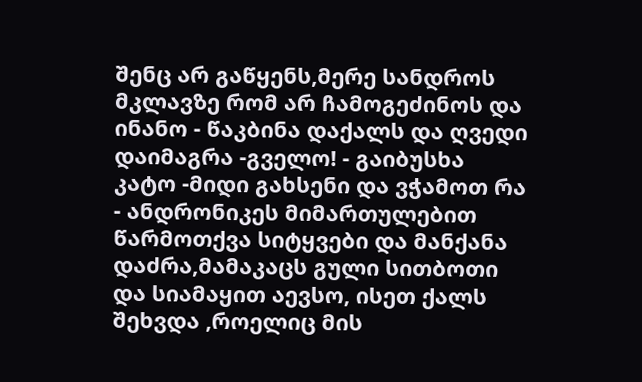შენც არ გაწყენს,მერე სანდროს მკლავზე რომ არ ჩამოგეძინოს და ინანო - წაკბინა დაქალს და ღვედი დაიმაგრა -გველო! - გაიბუსხა კატო -მიდი გახსენი და ვჭამოთ რა - ანდრონიკეს მიმართულებით წარმოთქვა სიტყვები და მანქანა დაძრა,მამაკაცს გული სითბოთი და სიამაყით აევსო, ისეთ ქალს შეხვდა ,როელიც მის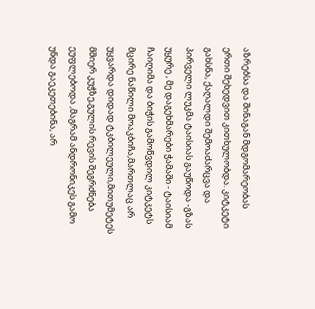აზრებსა და შინაგან მდგომარეობას ერთი შეხედვით კითხულობდა. კიტკეტი გახსნა, ქაღალდი შემოაძარცვა და პირველი ლუკმა ტაისიას გაუწოდა -გზას უყურე , მე დაგეხმარები ჭამაში - ტაისიამ ჩაიღიმა და ბიჭის გამოწვდილ კიტკეტს მცირე ნაწილი მოაკბიჩა,მართლაც არ უყვარდა დიდად ტკბილეული,მითუმეტეს მშიერ კუჭზე,გულის რევის შეგრძნება ეუფლებოდა ,მაგრამ ანდრონიკეს გამო უნდა გაეკეთებინა, არ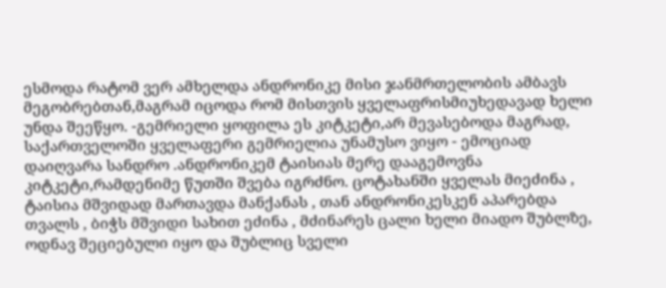ესმოდა რატომ ვერ ამხელდა ანდრონიკე მისი ჯანმრთელობის ამბავს მეგობრებთან,მაგრამ იცოდა რომ მისთვის ყველაფრისმიუხედავად ხელი უნდა შეეწყო. -გემრიელი ყოფილა ეს კიტკეტი,არ მევასებოდა მაგრად, საქართველოში ყველაფერი გემრიელია უნამუსო ვიყო - ემოციად დაიღვარა სანდრო .ანდრონიკემ ტაისიას მერე დააგემოვნა კიტკეტი,რამდენიმე წუთში შვება იგრძნო. ცოტახანში ყველას მიეძინა , ტაისია მშვიდად მართავდა მანქანას , თან ანდრონიკესკენ აპარებდა თვალს , ბიჭს მშვიდი სახით ეძინა , მძინარეს ცალი ხელი მიადო შუბლზე, ოდნავ შეციებული იყო და შუბლიც სველი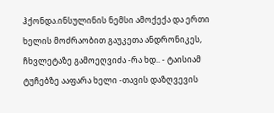ჰქონდა.ინსულინის ნემსი ამოქექა და ერთი ხელის მოძრაობით გაუკეთა ანდრონიკეს, ჩხვლეტაზე გამოეღვიძა -რა ხდ.. - ტაისიამ ტუჩებზე ააფარა ხელი -თავის დაზღვევის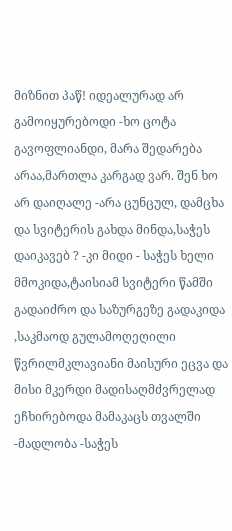მიზნით პაწ! იდეალურად არ გამოიყურებოდი -ხო ცოტა გავოფლიანდი, მარა შედარება არაა,მართლა კარგად ვარ. შენ ხო არ დაიღალე -არა ცუნცულ, დამცხა და სვიტერის გახდა მინდა,საჭეს დაიკავებ ? -კი მიდი - საჭეს ხელი მმოკიდა,ტაისიამ სვიტერი წამში გადაიძრო და საზურგეზე გადაკიდა ,საკმაოდ გულამოღეღილი წვრილმკლავიანი მაისური ეცვა და მისი მკერდი მადისაღმძვრელად ეჩხირებოდა მამაკაცს თვალში -მადლობა -საჭეს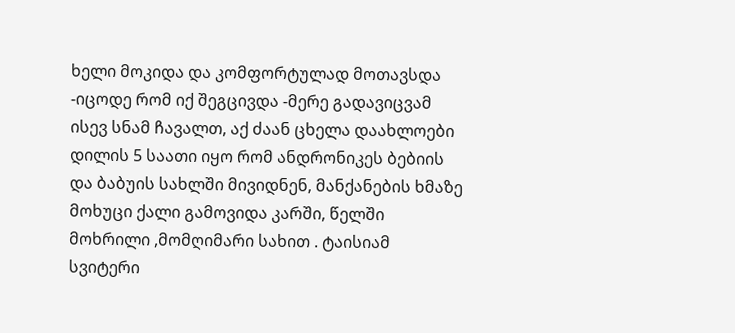ხელი მოკიდა და კომფორტულად მოთავსდა -იცოდე რომ იქ შეგცივდა -მერე გადავიცვამ ისევ სნამ ჩავალთ, აქ ძაან ცხელა დაახლოები დილის 5 საათი იყო რომ ანდრონიკეს ბებიის და ბაბუის სახლში მივიდნენ, მანქანების ხმაზე მოხუცი ქალი გამოვიდა კარში, წელში მოხრილი ,მომღიმარი სახით . ტაისიამ სვიტერი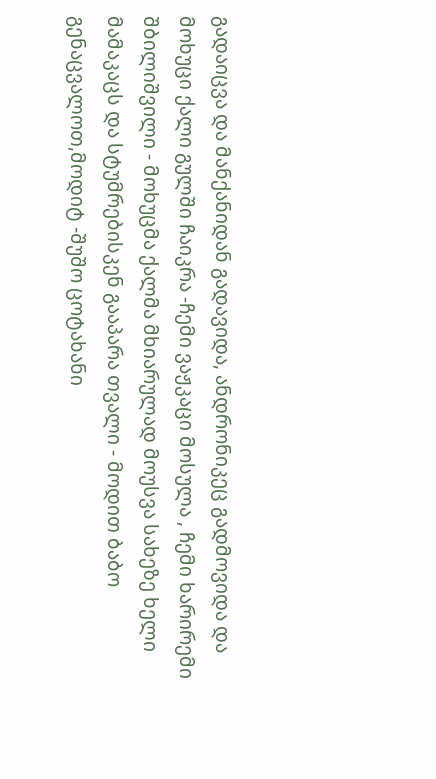გადაიცვა და მანქანიდან გადავიდა, ანდრონიკეც გადმოვიდა და მოხუცი ქალი გულში ჩაიკრა -ჩემი ვაჟკაცი მოსულა , ჩემი ხარირემი შბილიშვილი - მოხუცმა ქალმა მხიარულად მოუსვა სახეზე ხელი მამაკაცს და სტუმრებისკენ გააპარა თვალი - მოდით ბაბო გენაცვალოთ,მოდიტ -შუშო ცოტახანი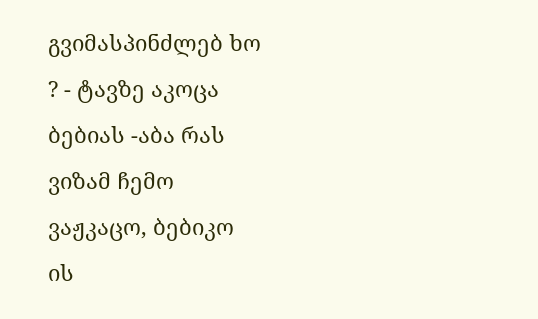გვიმასპინძლებ ხო ? - ტავზე აკოცა ბებიას -აბა რას ვიზამ ჩემო ვაჟკაცო, ბებიკო ის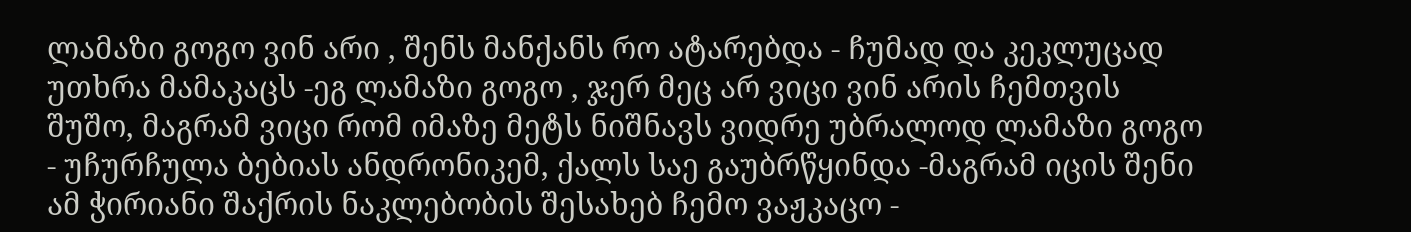ლამაზი გოგო ვინ არი , შენს მანქანს რო ატარებდა - ჩუმად და კეკლუცად უთხრა მამაკაცს -ეგ ლამაზი გოგო , ჯერ მეც არ ვიცი ვინ არის ჩემთვის შუშო, მაგრამ ვიცი რომ იმაზე მეტს ნიშნავს ვიდრე უბრალოდ ლამაზი გოგო - უჩურჩულა ბებიას ანდრონიკემ, ქალს საე გაუბრწყინდა -მაგრამ იცის შენი ამ ჭირიანი შაქრის ნაკლებობის შესახებ ჩემო ვაჟკაცო -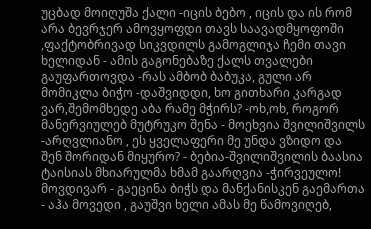უცბად მოიღუშა ქალი -იცის ბებო , იცის და ის რომ არა ბევრჯერ ამოვყოფდი თავს საავადმყოფოში ,ფაქტობრივად სიკვდილს გამოგლიჯა ჩემი თავი ხელიდან - ამის გაგონებაზე ქალს თვალები გაუფართოვდა -რას ამბობ ბაბუკა, გული არ მომიკლა ბიჭო -დაშვიდდი, ხო გითხარი კარგად ვარ,შემომხედე აბა რამე მჭირს? -ოხ,ოხ, როგორ მანერვიულებ მუტრუკო შენა - მოეხვია შვილიშვილს -არღვლიანო , ეს ყველაფერი მე უნდა ვზიდო და შენ შორიდან მიყურო? - ბებია-შვილიშვილის ბაასია ტაისიას მხიარულმა ხმამ გაარღვია -ჭირვეულო! მოვდივარ - გაეცინა ბიჭს და მანქანისკენ გაემართა - აჰა მოვედი , გაუშვი ხელი ამას მე წამოვიღებ,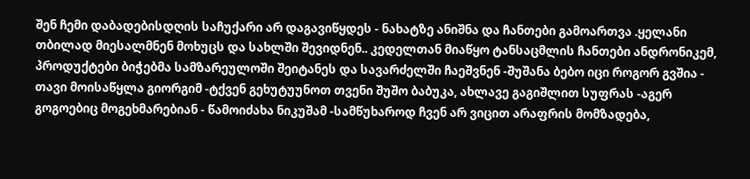შენ ჩემი დაბადებისდღის საჩუქარი არ დაგავიწყდეს - ნახატზე ანიშნა და ჩანთები გამოართვა .ყელანი თბილად მიესალმნენ მოხუცს და სახლში შევიდნენ.. კედელთან მიაწყო ტანსაცმლის ჩანთები ანდრონიკემ, პროდუქტები ბიჭებმა სამზარეულოში შეიტანეს და სავარძელში ჩაეშვნენ -შუშანა ბებო იცი როგორ გვშია - თავი მოისაწყლა გიორგიმ -ტქვენ გეხუტუუნოთ თვენი შუშო ბაბუკა, ახლავე გაგიშლით სუფრას -აგერ გოგოებიც მოგეხმარებიან - წამოიძახა ნიკუშამ -სამწუხაროდ ჩვენ არ ვიცით არაფრის მომზადება,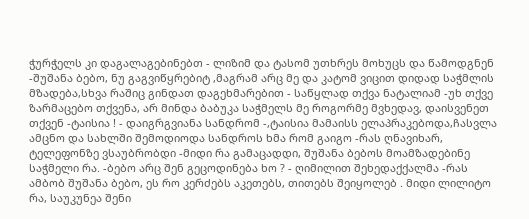ჭურჭელს კი დაგალაგებინებთ - ლიზიმ და ტასომ უთხრეს მოხუცს და წამოდგნენ -შუშანა ბებო, ნუ გაგვიწყრებიტ ,მაგრამ არც მე და კატომ ვიცით დიდად საჭმლის მზადება,სხვა რაშიც გინდათ დაგეხმარებით - საწყლად თქვა ნატალიამ -უხ თქვე ზარმაცებო თქვენა, არ მინდა ბაბუკა საჭმელს მე როგორმე მვხედავ, დაისვენეთ თქვენ -ტაისია ! - დაიგრგვიანა სანდრომ -,ტაისია მამაისს ელაპრაკებოდა,ჩასვლა ამცნო და სახლში შემოდიოდა სანდროს ხმა რომ გაიგო -რას ღნავიხარ, ტელეფონზე ვსაუბრობდი -მიდი რა გამაცადდი, შუშანა ბებოს მოამზადებინე საჭმელი რა. -ბებო არც შენ გეცოდინება ხო ? - ღიმილით შეხედაქქალმა -რას ამბობ შუშანა ბებო, ეს რო კერძებს აკეთებს, თითებს შეიყოლებ . მიდი ლილიტო რა, საუკუნეა შენი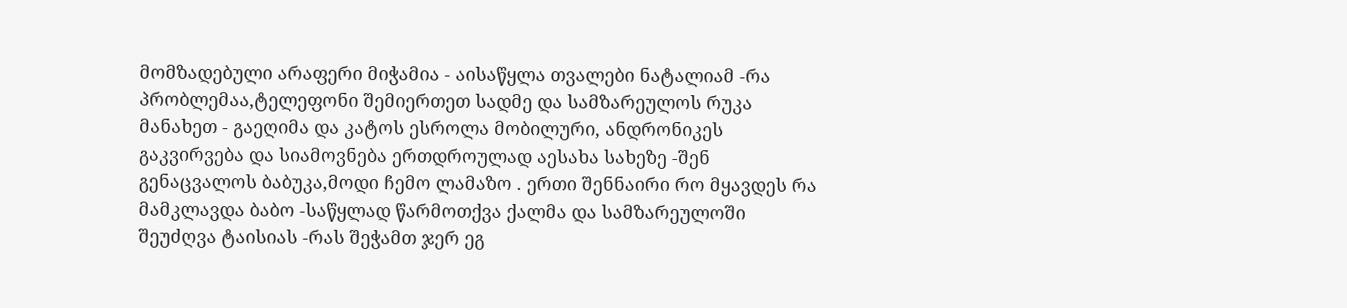მომზადებული არაფერი მიჭამია - აისაწყლა თვალები ნატალიამ -რა პრობლემაა,ტელეფონი შემიერთეთ სადმე და სამზარეულოს რუკა მანახეთ - გაეღიმა და კატოს ესროლა მობილური, ანდრონიკეს გაკვირვება და სიამოვნება ერთდროულად აესახა სახეზე -შენ გენაცვალოს ბაბუკა,მოდი ჩემო ლამაზო . ერთი შენნაირი რო მყავდეს რა მამკლავდა ბაბო -საწყლად წარმოთქვა ქალმა და სამზარეულოში შეუძღვა ტაისიას -რას შეჭამთ ჯერ ეგ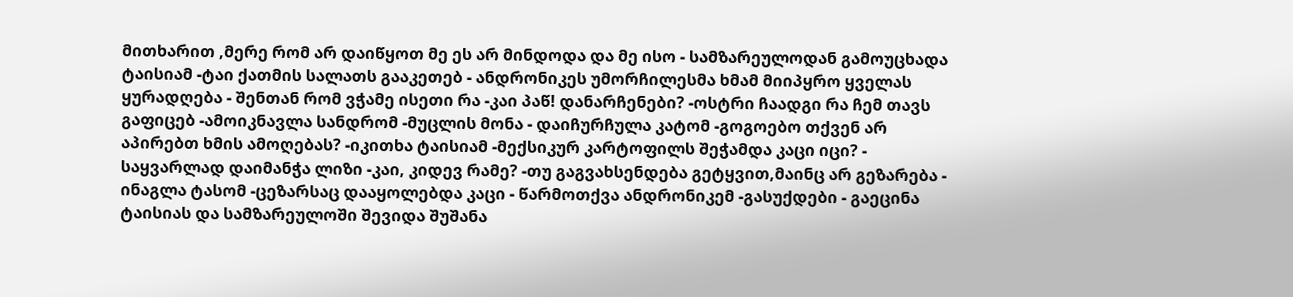მითხარით ,მერე რომ არ დაიწყოთ მე ეს არ მინდოდა და მე ისო - სამზარეულოდან გამოუცხადა ტაისიამ -ტაი ქათმის სალათს გააკეთებ - ანდრონიკეს უმორჩილესმა ხმამ მიიპყრო ყველას ყურადღება - შენთან რომ ვჭამე ისეთი რა -კაი პაწ! დანარჩენები? -ოსტრი ჩაადგი რა ჩემ თავს გაფიცებ -ამოიკნავლა სანდრომ -მუცლის მონა - დაიჩურჩულა კატომ -გოგოებო თქვენ არ აპირებთ ხმის ამოღებას? -იკითხა ტაისიამ -მექსიკურ კარტოფილს შეჭამდა კაცი იცი? - საყვარლად დაიმანჭა ლიზი -კაი, კიდევ რამე? -თუ გაგვახსენდება გეტყვით,მაინც არ გეზარება - ინაგლა ტასომ -ცეზარსაც დააყოლებდა კაცი - წარმოთქვა ანდრონიკემ -გასუქდები - გაეცინა ტაისიას და სამზარეულოში შევიდა შუშანა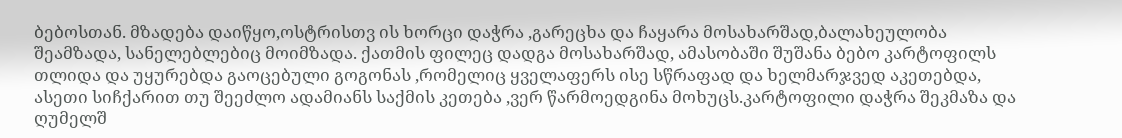ბებოსთან. მზადება დაიწყო,ოსტრისთვ ის ხორცი დაჭრა ,გარეცხა და ჩაყარა მოსახარშად,ბალახეულობა შეამზადა, სანელებლებიც მოიმზადა. ქათმის ფილეც დადგა მოსახარშად, ამასობაში შუშანა ბებო კარტოფილს თლიდა და უყურებდა გაოცებული გოგონას ,რომელიც ყველაფერს ისე სწრაფად და ხელმარჯვედ აკეთებდა, ასეთი სიჩქარით თუ შეეძლო ადამიანს საქმის კეთება ,ვერ წარმოედგინა მოხუცს.კარტოფილი დაჭრა შეკმაზა და ღუმელშ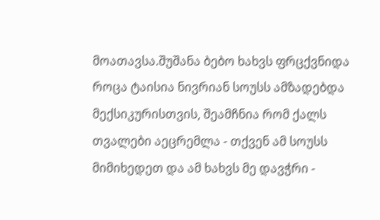მოათავსა.შუშანა ბებო ხახვს ფრცქვნიდა როცა ტაისია ნივრიან სოუსს ამზადებდა მექსიკურისთვის, შეამჩნია რომ ქალს თვალები აეცრემლა - თქვენ ამ სოუსს მიმიხედეთ და ამ ხახვს მე დავჭრი -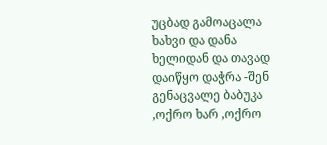უცბად გამოაცალა ხახვი და დანა ხელიდან და თავად დაიწყო დაჭრა -შენ გენაცვალე ბაბუკა ,ოქრო ხარ ,ოქრო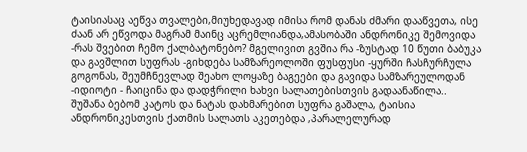ტაისიასაც აეწვა თვალები,მიუხედავად იმისა რომ დანას ძმარი დააწვეთა, ისე ძაან არ ეწვოდა მაგრამ მაინც აცრემლიანდა,ამასობაში ანდრონიკე შემოვიდა -რას შვებით ჩემო ქალბატონებო? მგელივით გვშია რა -ზუსტად 10 წუთი ბაბუკა და გავშლით სუფრას -გიხდება სამზარეოლოში ფუსფუსი -ყურში ჩასჩურჩულა გოგონას, შეუმჩნევლად შეახო ლოყაზე ბაგეები და გავიდა სამზარეულოდან -იდიოტი - ჩაიცინა და დადჭრილი ხახვი სალათებისთვის გადაანაწილა.. შუშანა ბებომ კატოს და ნატას დახმარებით სუფრა გაშალა, ტაისია ანდრონიკესთვის ქათმის სალათს აკეთებდა ,პარალელურად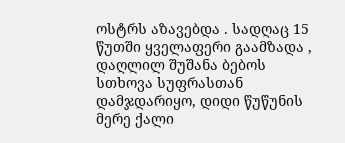ოსტრს აზავებდა . სადღაც 15 წუთში ყველაფერი გაამზადა , დაღლილ შუშანა ბებოს სთხოვა სუფრასთან დამჯდარიყო, დიდი წუწუნის მერე ქალი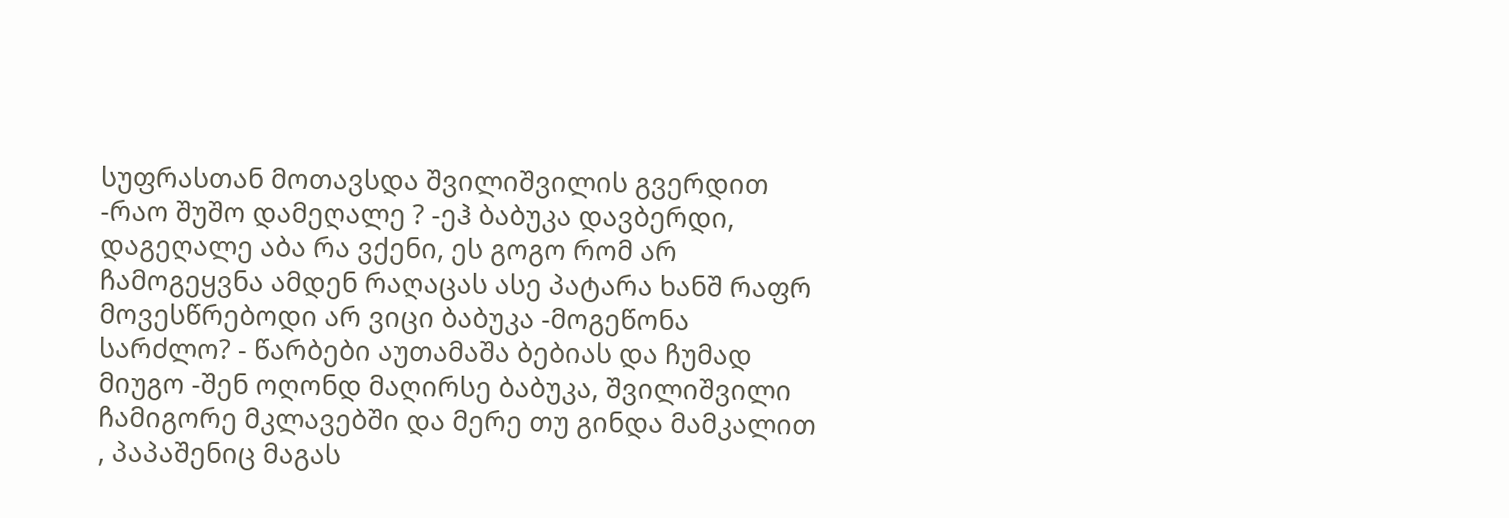სუფრასთან მოთავსდა შვილიშვილის გვერდით -რაო შუშო დამეღალე ? -ეჰ ბაბუკა დავბერდი, დაგეღალე აბა რა ვქენი, ეს გოგო რომ არ ჩამოგეყვნა ამდენ რაღაცას ასე პატარა ხანშ რაფრ მოვესწრებოდი არ ვიცი ბაბუკა -მოგეწონა სარძლო? - წარბები აუთამაშა ბებიას და ჩუმად მიუგო -შენ ოღონდ მაღირსე ბაბუკა, შვილიშვილი ჩამიგორე მკლავებში და მერე თუ გინდა მამკალით , პაპაშენიც მაგას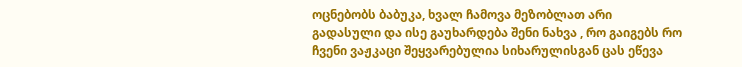ოცნებობს ბაბუკა, ხვალ ჩამოვა მეზობლათ არი გადასული და ისე გაუხარდება შენი ნახვა , რო გაიგებს რო ჩვენი ვაჟკაცი შეყვარებულია სიხარულისგან ცას ეწევა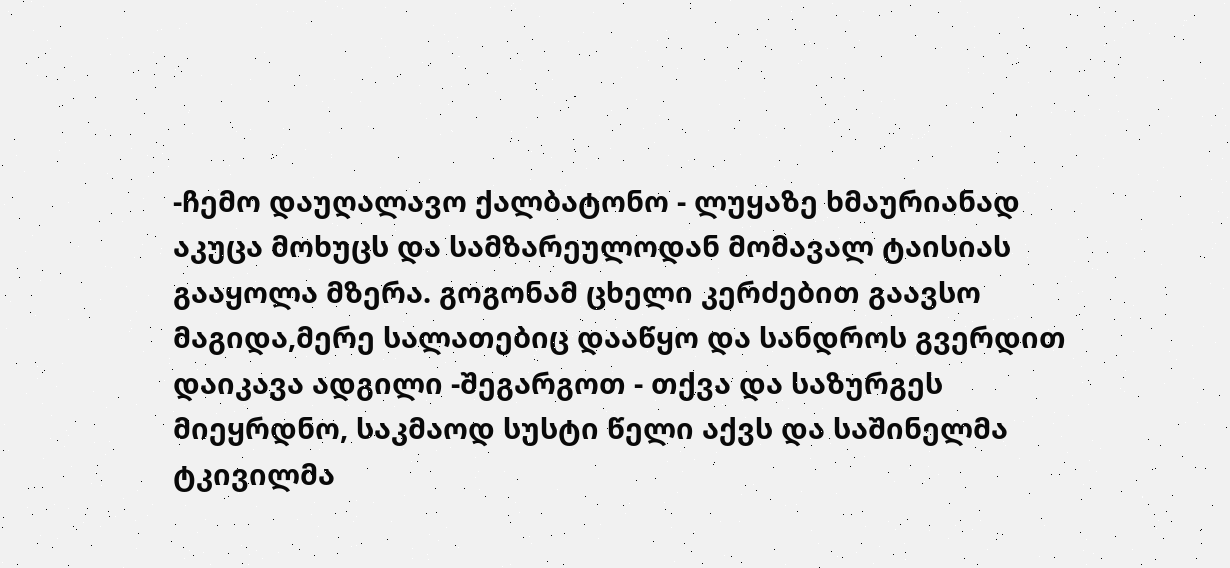-ჩემო დაუღალავო ქალბატონო - ლუყაზე ხმაურიანად აკუცა მოხუცს და სამზარეულოდან მომავალ ტაისიას გააყოლა მზერა. გოგონამ ცხელი კერძებით გაავსო მაგიდა,მერე სალათებიც დააწყო და სანდროს გვერდით დაიკავა ადგილი -შეგარგოთ - თქვა და საზურგეს მიეყრდნო, საკმაოდ სუსტი წელი აქვს და საშინელმა ტკივილმა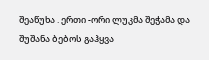შეაწუხა . ერთი -ორი ლუკმა შეჭამა და შუშანა ბებოს გაჰყვა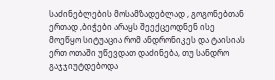საძინებლების მოსამზადებლად , გოგონებთან ერთად ,ბიჭები არაყს შეექცეოდნენ ისე მოეწყო სიტუაცია რომ ანდრონიკეს და ტაისიას ერთ ოთაში უწევდათ დაძინება, თუ სანდრო გაჯჯიუტდებოდა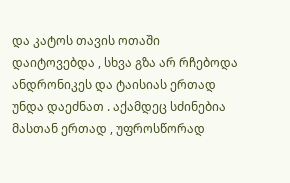და კატოს თავის ოთაში დაიტოვებდა , სხვა გზა არ რჩებოდა ანდრონიკეს და ტაისიას ერთად უნდა დაეძნათ . აქამდეც სძინებია მასთან ერთად , უფროსწორად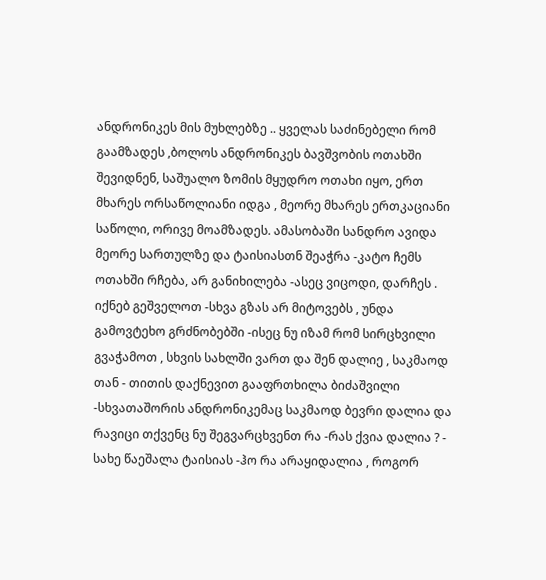ანდრონიკეს მის მუხლებზე .. ყველას საძინებელი რომ გაამზადეს ,ბოლოს ანდრონიკეს ბავშვობის ოთახში შევიდნენ, საშუალო ზომის მყუდრო ოთახი იყო, ერთ მხარეს ორსაწოლიანი იდგა , მეორე მხარეს ერთკაციანი საწოლი, ორივე მოამზადეს. ამასობაში სანდრო ავიდა მეორე სართულზე და ტაისიასთნ შეაჭრა -კატო ჩემს ოთახში რჩება, არ განიხილება -ასეც ვიცოდი, დარჩეს . იქნებ გეშველოთ -სხვა გზას არ მიტოვებს , უნდა გამოვტეხო გრძნობებში -ისეც ნუ იზამ რომ სირცხვილი გვაჭამოთ , სხვის სახლში ვართ და შენ დალიე , საკმაოდ თან - თითის დაქნევით გააფრთხილა ბიძაშვილი -სხვათაშორის ანდრონიკემაც საკმაოდ ბევრი დალია და რავიცი თქვენც ნუ შეგვარცხვენთ რა -რას ქვია დალია ? - სახე წაეშალა ტაისიას -ჰო რა არაყიდალია , როგორ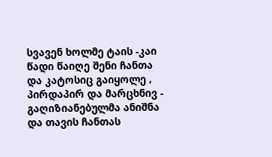სვავენ ხოლმე ტაის -კაი წადი წაიღე შენი ჩანთა და კატოსიც გაიყოლე , პირდაპირ და მარცხნივ - გაღიზიანებულმა ანიშნა და თავის ჩანთას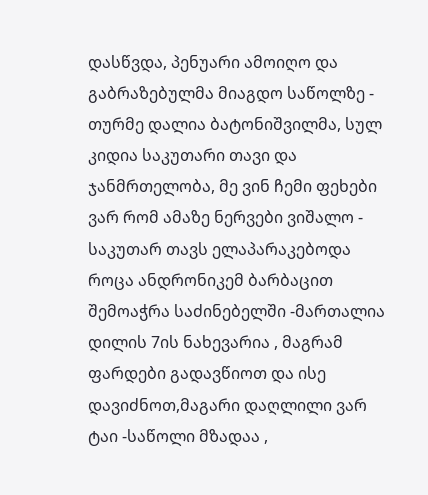დასწვდა, პენუარი ამოიღო და გაბრაზებულმა მიაგდო საწოლზე - თურმე დალია ბატონიშვილმა, სულ კიდია საკუთარი თავი და ჯანმრთელობა, მე ვინ ჩემი ფეხები ვარ რომ ამაზე ნერვები ვიშალო - საკუთარ თავს ელაპარაკებოდა როცა ანდრონიკემ ბარბაცით შემოაჭრა საძინებელში -მართალია დილის 7ის ნახევარია , მაგრამ ფარდები გადავწიოთ და ისე დავიძნოთ,მაგარი დაღლილი ვარ ტაი -საწოლი მზადაა ,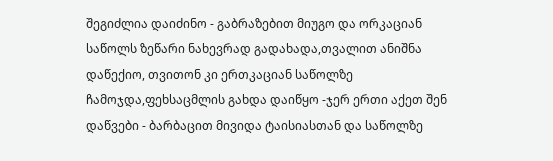შეგიძლია დაიძინო - გაბრაზებით მიუგო და ორკაციან საწოლს ზეწარი ნახევრად გადახადა,თვალით ანიშნა დაწექიო, თვითონ კი ერთკაციან საწოლზე ჩამოჯდა,ფეხსაცმლის გახდა დაიწყო -ჯერ ერთი აქეთ შენ დაწვები - ბარბაცით მივიდა ტაისიასთან და საწოლზე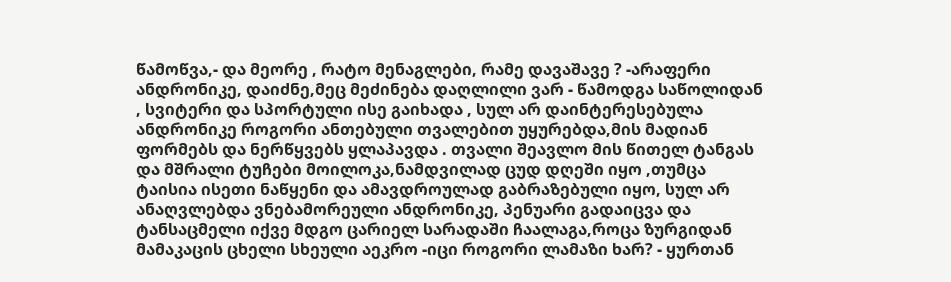წამოწვა,- და მეორე , რატო მენაგლები, რამე დავაშავე ? -არაფერი ანდრონიკე, დაიძნე,მეც მეძინება დაღლილი ვარ - წამოდგა საწოლიდან , სვიტერი და სპორტული ისე გაიხადა , სულ არ დაინტერესებულა ანდრონიკე როგორი ანთებული თვალებით უყურებდა,მის მადიან ფორმებს და ნერწყვებს ყლაპავდა . თვალი შეავლო მის წითელ ტანგას და მშრალი ტუჩები მოილოკა,ნამდვილად ცუდ დღეში იყო ,თუმცა ტაისია ისეთი ნაწყენი და ამავდროულად გაბრაზებული იყო, სულ არ ანაღვლებდა ვნებამორეული ანდრონიკე, პენუარი გადაიცვა და ტანსაცმელი იქვე მდგო ცარიელ სარადაში ჩაალაგა,როცა ზურგიდან მამაკაცის ცხელი სხეული აეკრო -იცი როგორი ლამაზი ხარ? - ყურთან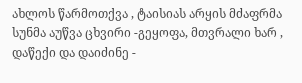ახლოს წარმოთქვა , ტაისიას არყის მძაფრმა სუნმა აუწვა ცხვირი -გეყოფა, მთვრალი ხარ , დაწექი და დაიძინე -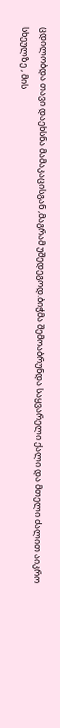ცდილობდა თავი დაეხსნა მამაკაცისგან ,მაგრამ უშედეგოდ.ბიჭმა შემოაბრუნდა საყვარელი ქალი და მთელი ძალით აიკრო სხეულზე , მის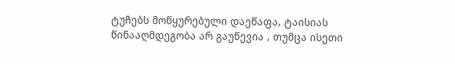ტუჩებს მოწყურებული დაეწაფა, ტაისიას წინააღმდეგობა არ გაუწევია , თუმცა ისეთი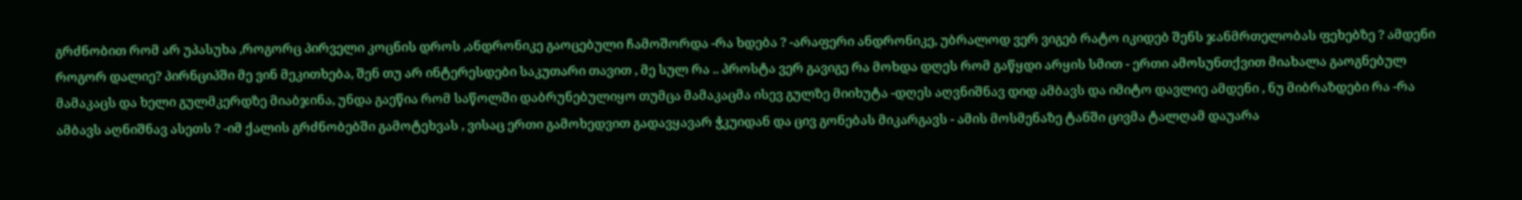გრძნობით რომ არ უპასუხა ,როგორც პირველი კოცნის დროს ,ანდრონიკე გაოცებული ჩამოშორდა -რა ხდება ? -არაფერი ანდრონიკე, უბრალოდ ვერ ვიგებ რატო იკიდებ შენს ჯანმრთელობას ფეხებზე ? ამდენი როგორ დალიე? პირნციპში მე ვინ მეკითხება, შენ თუ არ ინტერესდები საკუთარი თავით , მე სულ რა .. პროსტა ვერ გავიგე რა მოხდა დღეს რომ გაწყდი არყის სმით - ერთი ამოსუნთქვით მიახალა გაოგნებულ მამაკაცს და ხელი გულმკერდზე მიაბჯინა, უნდა გაეწია რომ საწოლში დაბრუნებულიყო თუმცა მამაკაცმა ისევ გულზე მიიხუტა -დღეს აღვნიშნავ დიდ ამბავს და იმიტო დავლიე ამდენი , ნუ მიბრაზდები რა -რა ამბავს აღნიშნავ ასეთს ? -იმ ქალის გრძნობებში გამოტეხვას , ვისაც ერთი გამოხედვით გადავყავარ ჭკუიდან და ცივ გონებას მიკარგავს - ამის მოსმენაზე ტანში ცივმა ტალღამ დაუარა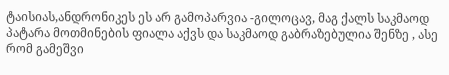ტაისიას,ანდრონიკეს ეს არ გამოპარვია -გილოცავ, მაგ ქალს საკმაოდ პატარა მოთმინების ფიალა აქვს და საკმაოდ გაბრაზებულია შენზე , ასე რომ გამეშვი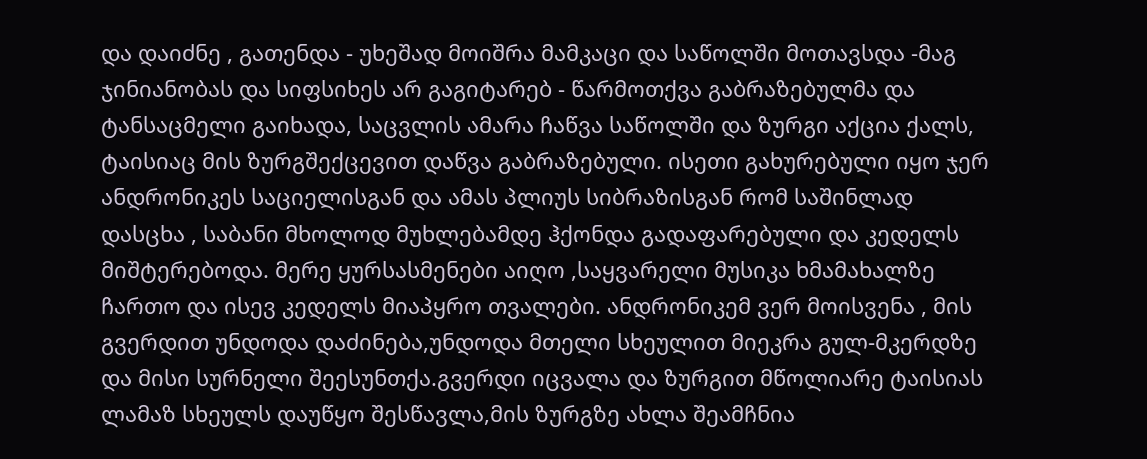და დაიძნე , გათენდა - უხეშად მოიშრა მამკაცი და საწოლში მოთავსდა -მაგ ჯინიანობას და სიფსიხეს არ გაგიტარებ - წარმოთქვა გაბრაზებულმა და ტანსაცმელი გაიხადა, საცვლის ამარა ჩაწვა საწოლში და ზურგი აქცია ქალს, ტაისიაც მის ზურგშექცევით დაწვა გაბრაზებული. ისეთი გახურებული იყო ჯერ ანდრონიკეს საციელისგან და ამას პლიუს სიბრაზისგან რომ საშინლად დასცხა , საბანი მხოლოდ მუხლებამდე ჰქონდა გადაფარებული და კედელს მიშტერებოდა. მერე ყურსასმენები აიღო ,საყვარელი მუსიკა ხმამახალზე ჩართო და ისევ კედელს მიაპყრო თვალები. ანდრონიკემ ვერ მოისვენა , მის გვერდით უნდოდა დაძინება,უნდოდა მთელი სხეულით მიეკრა გულ-მკერდზე და მისი სურნელი შეესუნთქა.გვერდი იცვალა და ზურგით მწოლიარე ტაისიას ლამაზ სხეულს დაუწყო შესწავლა,მის ზურგზე ახლა შეამჩნია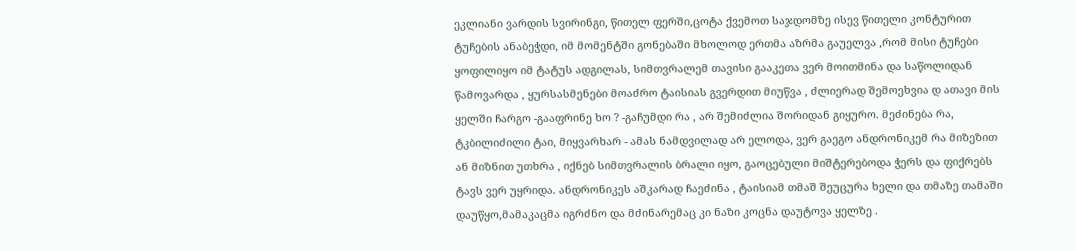ეკლიანი ვარდის სვირინგი, წითელ ფერში,ცოტა ქვემოთ საჯდომზე ისევ წითელი კონტურით ტუჩების ანაბეჭდი, იმ მომენტში გონებაში მხოლოდ ერთმა აზრმა გაუელვა ,რომ მისი ტუჩები ყოფილიყო იმ ტატუს ადგილას, სიმთვრალემ თავისი გააკეთა ვერ მოითმინა და საწოლიდან წამოვარდა , ყურსასმენები მოაძრო ტაისიას გვერდით მიუწვა , ძლიერად შემოეხვია დ ათავი მის ყელში ჩარგო -გააფრინე ხო ? -გაჩუმდი რა , არ შემიძლია შორიდან გიყურო. მეძინება რა, ტკბილიძილი ტაი, მიყვარხარ - ამას ნამდვილად არ ელოდა, ვერ გაეგო ანდრონიკემ რა მიზეზით ან მიზნით უთხრა , იქნებ სიმთვრალის ბრალი იყო, გაოცებული მიშტერებოდა ჭერს და ფიქრებს ტავს ვერ უყრიდა. ანდრონიკეს აშკარად ჩაეძინა , ტაისიამ თმაშ შეუცურა ხელი და თმაზე თამაში დაუწყო,მამაკაცმა იგრძნო და მძინარემაც კი ნაზი კოცნა დაუტოვა ყელზე .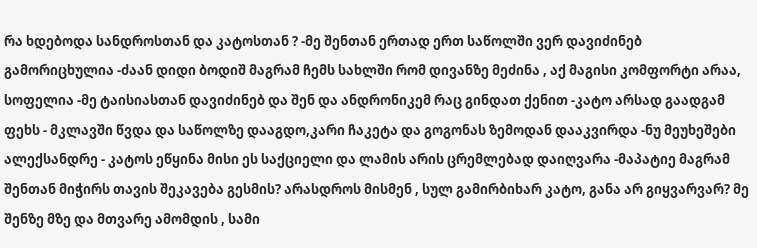რა ხდებოდა სანდროსთან და კატოსთან ? -მე შენთან ერთად ერთ საწოლში ვერ დავიძინებ გამორიცხულია -ძაან დიდი ბოდიშ მაგრამ ჩემს სახლში რომ დივანზე მეძინა , აქ მაგისი კომფორტი არაა, სოფელია -მე ტაისიასთან დავიძინებ და შენ და ანდრონიკემ რაც გინდათ ქენით -კატო არსად გაადგამ ფეხს - მკლავში წვდა და საწოლზე დააგდო,კარი ჩაკეტა და გოგონას ზემოდან დააკვირდა -ნუ მეუხეშები ალექსანდრე - კატოს ეწყინა მისი ეს საქციელი და ლამის არის ცრემლებად დაიღვარა -მაპატიე მაგრამ შენთან მიჭირს თავის შეკავება გესმის? არასდროს მისმენ , სულ გამირბიხარ კატო, განა არ გიყვარვარ? მე შენზე მზე და მთვარე ამომდის , სამი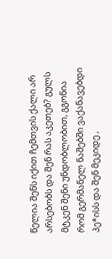წელია შენს იქით ჩემთვის ქალი არ არსებობს და შენ რას აკეთებ? გულს მტკენ შენი უნდობლობით, გგონია რომ გერმანელ ნაშებში ვაქანავებდი პე*ისს და შენ მეკიდე ,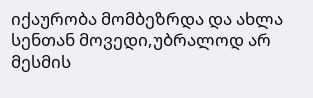იქაურობა მომბეზრდა და ახლა სენთან მოვედი,უბრალოდ არ მესმის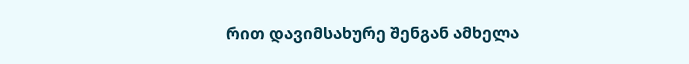რით დავიმსახურე შენგან ამხელა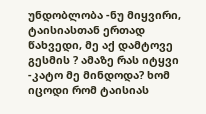უნდობლობა -ნუ მიყვირი, ტაისიასთან ერთად წახვედი, მე აქ დამტოვე გესმის ? ამაზე რას იტყვი -კატო მე მინდოდა? ხომ იცოდი რომ ტაისიას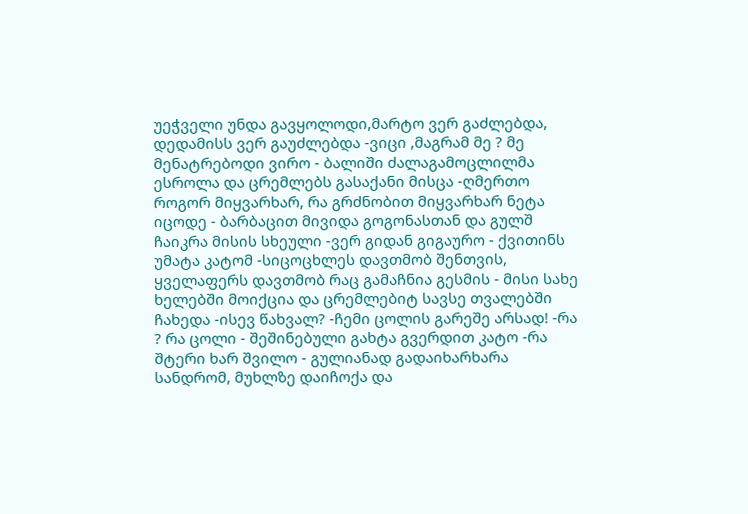უეჭველი უნდა გავყოლოდი,მარტო ვერ გაძლებდა, დედამისს ვერ გაუძლებდა -ვიცი ,მაგრამ მე ? მე მენატრებოდი ვირო - ბალიში ძალაგამოცლილმა ესროლა და ცრემლებს გასაქანი მისცა -ღმერთო როგორ მიყვარხარ, რა გრძნობით მიყვარხარ ნეტა იცოდე - ბარბაცით მივიდა გოგონასთან და გულშ ჩაიკრა მისის სხეული -ვერ გიდან გიგაურო - ქვითინს უმატა კატომ -სიცოცხლეს დავთმობ შენთვის, ყველაფერს დავთმობ რაც გამაჩნია გესმის - მისი სახე ხელებში მოიქცია და ცრემლებიტ სავსე თვალებში ჩახედა -ისევ წახვალ? -ჩემი ცოლის გარეშე არსად! -რა ? რა ცოლი - შეშინებული გახტა გვერდით კატო -რა შტერი ხარ შვილო - გულიანად გადაიხარხარა სანდრომ, მუხლზე დაიჩოქა და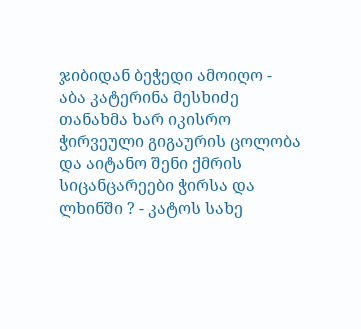ჯიბიდან ბეჭედი ამოიღო - აბა კატერინა მესხიძე თანახმა ხარ იკისრო ჭირვეული გიგაურის ცოლობა და აიტანო შენი ქმრის სიცანცარეები ჭირსა და ლხინში ? - კატოს სახე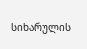სიხარულის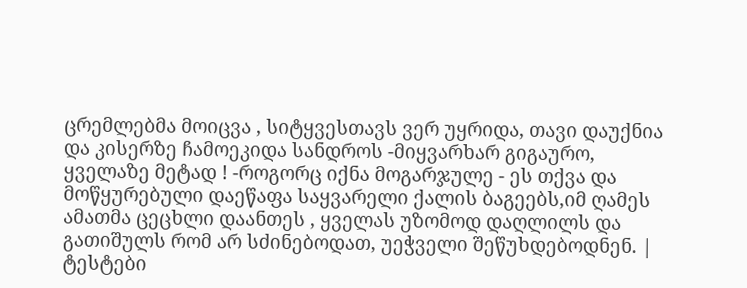ცრემლებმა მოიცვა , სიტყვესთავს ვერ უყრიდა, თავი დაუქნია და კისერზე ჩამოეკიდა სანდროს -მიყვარხარ გიგაურო, ყველაზე მეტად ! -როგორც იქნა მოგარჯულე - ეს თქვა და მოწყურებული დაეწაფა საყვარელი ქალის ბაგეებს,იმ ღამეს ამათმა ცეცხლი დაანთეს , ყველას უზომოდ დაღლილს და გათიშულს რომ არ სძინებოდათ, უეჭველი შეწუხდებოდნენ. |
ტესტები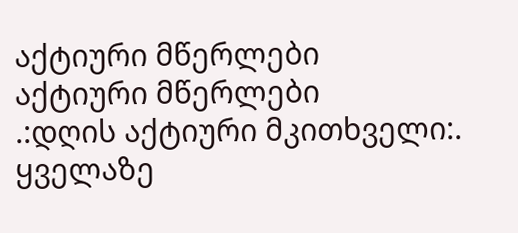აქტიური მწერლები
აქტიური მწერლები
.:დღის აქტიური მკითხველი:.
ყველაზე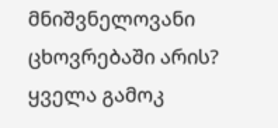მნიშვნელოვანი ცხოვრებაში არის?
ყველა გამოკ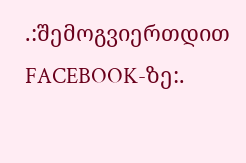.:შემოგვიერთდით FACEBOOK-ზე:.